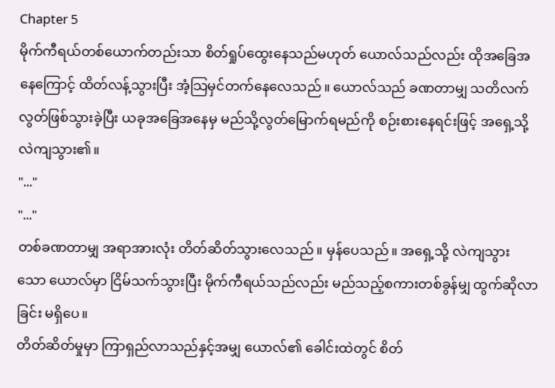Chapter 5
မိုက်ကီရယ်တစ်ယောက်တည်းသာ စိတ်ရှုပ်ထွေးနေသည်မဟုတ် ယောလ်သည်လည်း ထိုအခြေအနေကြောင့် ထိတ်လန့်သွားပြီး အံ့သြမှင်တက်နေလေသည်။ ယောလ်သည် ခဏတာမျှ သတိလက်လွတ်ဖြစ်သွားခဲ့ပြီး ယခုအခြေအနေမှ မည်သို့လွတ်မြောက်ရမည်ကို စဉ်းစားနေရင်းဖြင့် အရှေ့သို့လဲကျသွား၏။
"..."
"..."
တစ်ခဏတာမျှ အရာအားလုံး တိတ်ဆိတ်သွားလေသည်။ မှန်ပေသည်။ အရှေ့သို့ လဲကျသွားသော ယောလ်မှာ ငြိမ်သက်သွားပြီး မိုက်ကီရယ်သည်လည်း မည်သည့်စကားတစ်ခွန်မျှ ထွက်ဆိုလာခြင်း မရှိပေ။
တိတ်ဆိတ်မှုမှာ ကြာရှည်လာသည်နှင့်အမျှ ယောလ်၏ ခေါင်းထဲတွင် စိတ်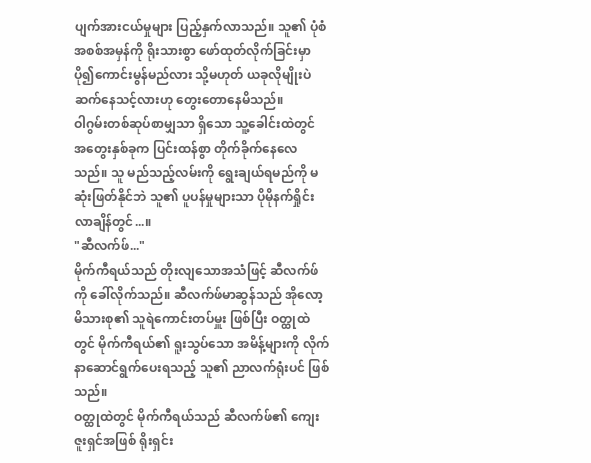ပျက်အားငယ်မှုများ ပြည့်နှက်လာသည်။ သူ၏ ပုံစံအစစ်အမှန်ကို ရိုးသားစွာ ဖော်ထုတ်လိုက်ခြင်းမှာ ပို၍ကောင်းမွန်မည်လား သို့မဟုတ် ယခုလိုမျိုးပဲ ဆက်နေသင့်လားဟု တွေးတောနေမိသည်။
ဝါဂွမ်းတစ်ဆုပ်စာမျှသာ ရှိသော သူ့ခေါင်းထဲတွင် အတွေးနှစ်ခုက ပြင်းထန်စွာ တိုက်ခိုက်နေလေသည်။ သူ မည်သည့်လမ်းကို ရွေးချယ်ရမည်ကို မဆုံးဖြတ်နိုင်ဘဲ သူ၏ ပူပန်မှုများသာ ပိုမိုနက်ရှိုင်းလာချိန်တွင်...။
"ဆီလက်ဖ်..."
မိုက်ကီရယ်သည် တိုးလျသောအသံဖြင့် ဆီလက်ဖ်ကို ခေါ်လိုက်သည်။ ဆီလက်ဖ်မာဆွန်သည် အိုလော့မိသားစု၏ သူရဲကောင်းတပ်မှူး ဖြစ်ပြီး ဝတ္ထုထဲတွင် မိုက်ကီရယ်၏ ရူးသွပ်သော အမိန့်များကို လိုက်နာဆောင်ရွက်ပေးရသည့် သူ၏ ညာလက်ရုံးပင် ဖြစ်သည်။
ဝတ္ထုထဲတွင် မိုက်ကီရယ်သည် ဆီလက်ဖ်၏ ကျေးဇူးရှင်အဖြစ် ရိုးရှင်း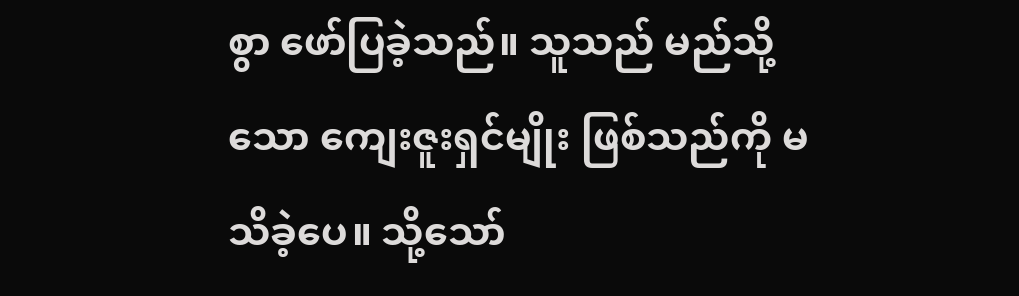စွာ ဖော်ပြခဲ့သည်။ သူသည် မည်သို့သော ကျေးဇူးရှင်မျိုး ဖြစ်သည်ကို မသိခဲ့ပေ။ သို့သော်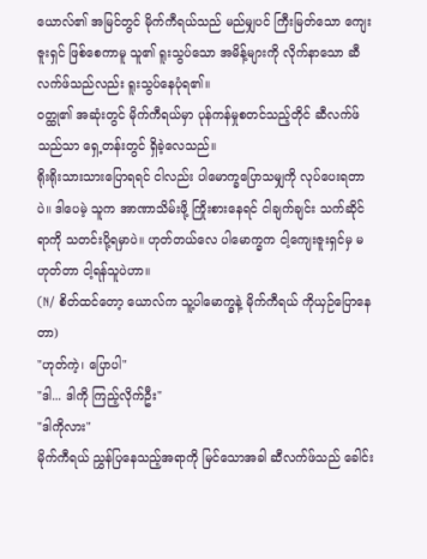ယောလ်၏ အမြင်တွင် မိုက်ကီရယ်သည် မည်မျှပင် ကြီးမြတ်သော ကျေးဇူးရှင် ဖြစ်စေကာမူ သူ၏ ရူးသွပ်သော အမိန့်များကို လိုက်နာသော ဆီလက်ဖ်သည်လည်း ရူးသွပ်နေပုံရ၏။
ဝတ္ထု၏ အဆုံးတွင် မိုက်ကီရယ်မှာ ပုန်ကန်မှုစတင်သည့်တိုင် ဆီလက်ဖ်သည်သာ ရှေ့တန်းတွင် ရှိခဲ့လေသည်။
ရိုးရိုးသားသားပြောရရင် ငါလည်း ပါမောက္ခပြောသမျှကို လုပ်ပေးရတာပဲ။ ဒါပေမဲ့ သူက အာဏာသိမ်းဖို့ ကြိုးစားနေရင် ငါချက်ချင်း သက်ဆိုင်ရာကို သတင်းပို့ရမှာပဲ။ ဟုတ်တယ်လေ ပါမောက္ခက ငါ့ကျေးဇူးရှင်မှ မဟုတ်တာ ငါ့ရန်သူပဲဟာ။
(N/ စိတ်ထင်တော့ ယောလ်က သူ့ပါမောက္ခနဲ့ မိုက်ကီရယ် ကိုယှဉ်ပြောနေတာ)
"ဟုတ်ကဲ့၊ ပြောပါ"
"ဒါ... ဒါကို ကြည့်လိုက်ဦး"
"ဒါကိုလား"
မိုက်ကီရယ် ညွှန်ပြနေသည့်အရာကို မြင်သောအခါ ဆီလက်ဖ်သည် ခေါင်း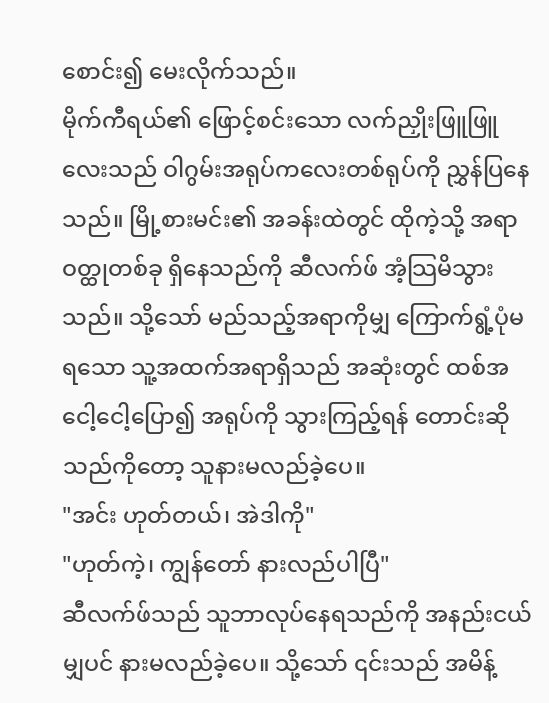စောင်း၍ မေးလိုက်သည်။
မိုက်ကီရယ်၏ ဖြောင့်စင်းသော လက်ညှိုးဖြူဖြူလေးသည် ဝါဂွမ်းအရုပ်ကလေးတစ်ရုပ်ကို ညွှန်ပြနေသည်။ မြို့စားမင်း၏ အခန်းထဲတွင် ထိုကဲ့သို့ အရာဝတ္ထုတစ်ခု ရှိနေသည်ကို ဆီလက်ဖ် အံ့သြမိသွားသည်။ သို့သော် မည်သည့်အရာကိုမျှ ကြောက်ရွံ့ပုံမရသော သူ့အထက်အရာရှိသည် အဆုံးတွင် ထစ်အငေါ့ငေါ့ပြော၍ အရုပ်ကို သွားကြည့်ရန် တောင်းဆိုသည်ကိုတော့ သူနားမလည်ခဲ့ပေ။
"အင်း ဟုတ်တယ်၊ အဲဒါကို"
"ဟုတ်ကဲ့၊ ကျွန်တော် နားလည်ပါပြီ"
ဆီလက်ဖ်သည် သူဘာလုပ်နေရသည်ကို အနည်းငယ်မျှပင် နားမလည်ခဲ့ပေ။ သို့သော် ၎င်းသည် အမိန့်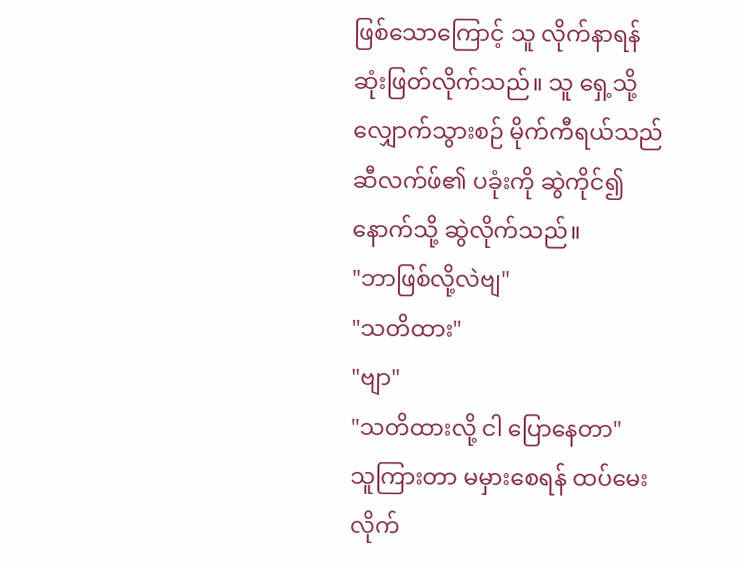ဖြစ်သောကြောင့် သူ လိုက်နာရန် ဆုံးဖြတ်လိုက်သည်။ သူ ရှေ့သို့ လျှောက်သွားစဉ် မိုက်ကီရယ်သည် ဆီလက်ဖ်၏ ပခုံးကို ဆွဲကိုင်၍ နောက်သို့ ဆွဲလိုက်သည်။
"ဘာဖြစ်လို့လဲဗျ"
"သတိထား"
"ဗျာ"
"သတိထားလို့ ငါ ပြောနေတာ"
သူကြားတာ မမှားစေရန် ထပ်မေးလိုက်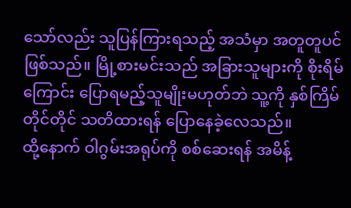သော်လည်း သူပြန်ကြားရသည့် အသံမှာ အတူတူပင်ဖြစ်သည်။ မြို့စားမင်းသည် အခြားသူများကို စိုးရိမ်ကြောင်း ပြောရမည့်သူမျိုးမဟုတ်ဘဲ သူ့ကို နှစ်ကြိမ်တိုင်တိုင် သတိထားရန် ပြောနေခဲ့လေသည်။
ထို့နောက် ဝါဂွမ်းအရုပ်ကို စစ်ဆေးရန် အမိန့်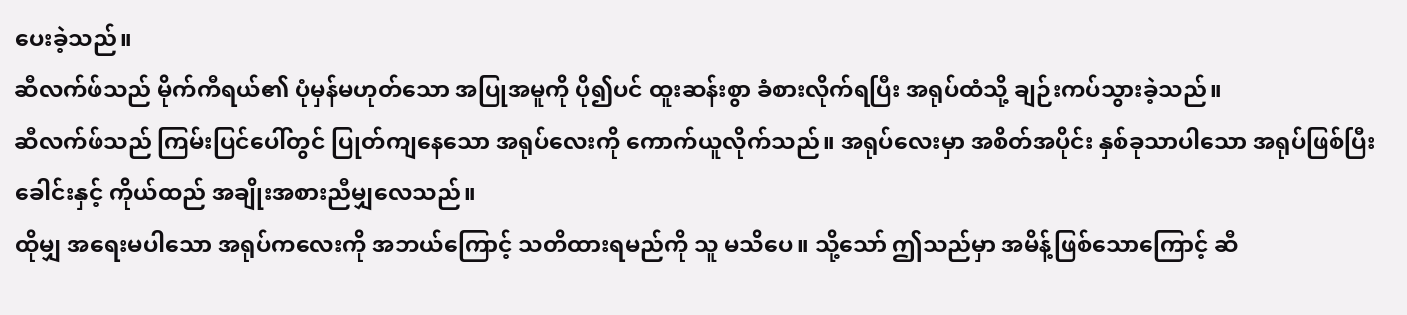ပေးခဲ့သည်။
ဆီလက်ဖ်သည် မိုက်ကီရယ်၏ ပုံမှန်မဟုတ်သော အပြုအမူကို ပို၍ပင် ထူးဆန်းစွာ ခံစားလိုက်ရပြီး အရုပ်ထံသို့ ချဉ်းကပ်သွားခဲ့သည်။
ဆီလက်ဖ်သည် ကြမ်းပြင်ပေါ်တွင် ပြုတ်ကျနေသော အရုပ်လေးကို ကောက်ယူလိုက်သည်။ အရုပ်လေးမှာ အစိတ်အပိုင်း နှစ်ခုသာပါသော အရုပ်ဖြစ်ပြီး ခေါင်းနှင့် ကိုယ်ထည် အချိုးအစားညီမျှလေသည်။
ထိုမျှ အရေးမပါသော အရုပ်ကလေးကို အဘယ်ကြောင့် သတိထားရမည်ကို သူ မသိပေ။ သို့သော် ဤသည်မှာ အမိန့်ဖြစ်သောကြောင့် ဆီ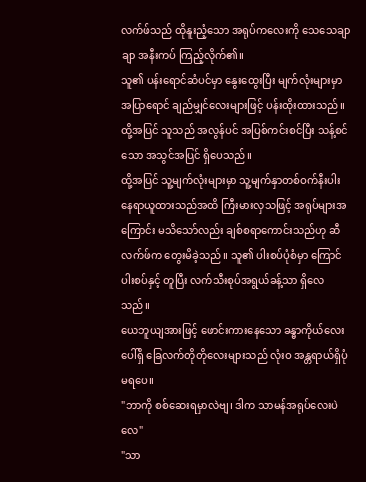လက်ဖ်သည် ထိုနူးညံ့သော အရုပ်ကလေးကို သေသေချာချာ အနီးကပ် ကြည့်လိုက်၏။
သူ၏ ပန်းရောင်ဆံပင်မှာ နွေးထွေးပြီး မျက်လုံးများမှာ အပြာရောင် ချည်မျှင်လေးများဖြင့် ပန်းထိုးထားသည်။ ထို့အပြင် သူသည် အလွန်ပင် အပြစ်ကင်းစင်ပြီး သန့်စင်သော အသွင်အပြင် ရှိပေသည်။
ထို့အပြင် သူ့မျက်လုံးများမှာ သူ့မျက်နှာတစ်ဝက်နီးပါး နေရာယူထားသည်အထိ ကြီးမားလှသဖြင့် အရုပ်များအကြောင်း မသိသော်လည်း ချစ်စရာကောင်းသည်ဟု ဆီလက်ဖ်က တွေးမိခဲ့သည်။ သူ၏ ပါးစပ်ပုံစံမှာ ကြောင်ပါးစပ်နှင့် တူပြီး လက်သီးစုပ်အရွယ်ခန့်သာ ရှိလေသည်။
ယေဘူယျအားဖြင့် ဖောင်းကားနေသော ခန္ဓာကိုယ်လေးပေါ်ရှိ ခြေလက်တိုတိုလေးများသည် လုံးဝ အန္တရာယ်ရှိပုံမရပေ။
"ဘာကို စစ်ဆေးရမှာလဲဗျ၊ ဒါက သာမန်အရုပ်လေးပဲလေ"
"သာ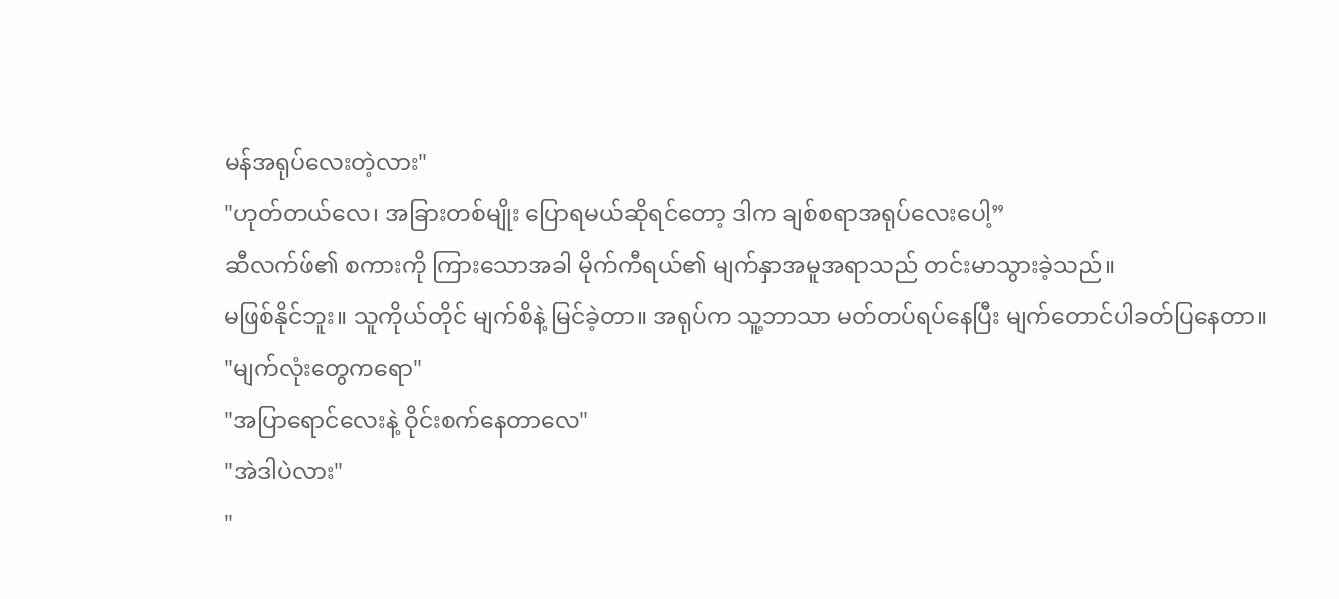မန်အရုပ်လေးတဲ့လား"
"ဟုတ်တယ်လေ၊ အခြားတစ်မျိုး ပြောရမယ်ဆိုရင်တော့ ဒါက ချစ်စရာအရုပ်လေးပေါ့”
ဆီလက်ဖ်၏ စကားကို ကြားသောအခါ မိုက်ကီရယ်၏ မျက်နှာအမူအရာသည် တင်းမာသွားခဲ့သည်။
မဖြစ်နိုင်ဘူး။ သူကိုယ်တိုင် မျက်စိနဲ့ မြင်ခဲ့တာ။ အရုပ်က သူ့ဘာသာ မတ်တပ်ရပ်နေပြီး မျက်တောင်ပါခတ်ပြနေတာ။
"မျက်လုံးတွေကရော"
"အပြာရောင်လေးနဲ့ ဝိုင်းစက်နေတာလေ"
"အဲဒါပဲလား"
"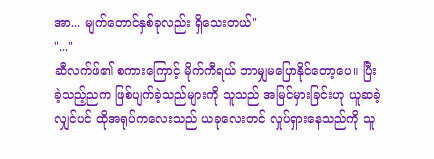အာ... မျက်တောင်နှစ်ခုလည်း ရှိသေးတယ်"
"..."
ဆီလက်ဖ်၏ စကားကြောင့် မိုက်ကီရယ် ဘာမျှမပြောနိုင်တော့ပေ။ ပြီးခဲ့သည့်ညက ဖြစ်ပျက်ခဲ့သည်များကို သူသည် အမြင်မှားခြင်းဟု ယူဆခဲ့လျှင်ပင် ထိုအရုပ်ကလေးသည် ယခုလေးတင် လှုပ်ရှားနေသည်ကို သူ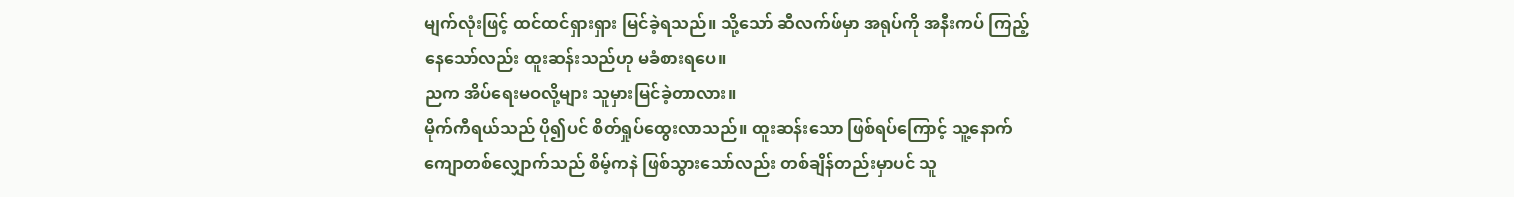မျက်လုံးဖြင့် ထင်ထင်ရှားရှား မြင်ခဲ့ရသည်။ သို့သော် ဆီလက်ဖ်မှာ အရုပ်ကို အနီးကပ် ကြည့်နေသော်လည်း ထူးဆန်းသည်ဟု မခံစားရပေ။
ညက အိပ်ရေးမဝလို့များ သူမှားမြင်ခဲ့တာလား။
မိုက်ကီရယ်သည် ပို၍ပင် စိတ်ရှုပ်ထွေးလာသည်။ ထူးဆန်းသော ဖြစ်ရပ်ကြောင့် သူ့နောက်ကျောတစ်လျှောက်သည် စိမ့်ကနဲ ဖြစ်သွားသော်လည်း တစ်ချိန်တည်းမှာပင် သူ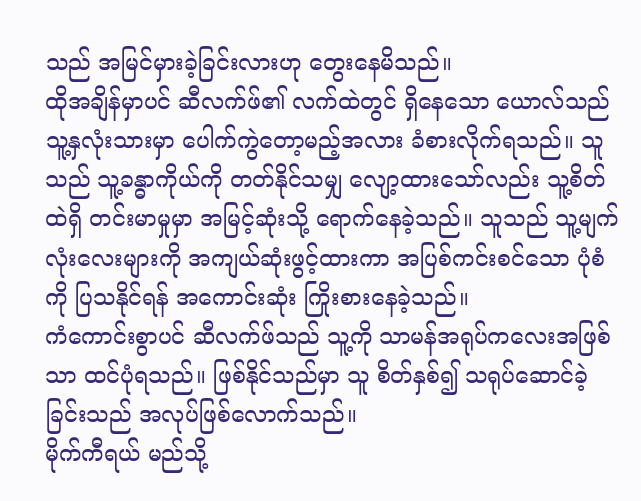သည် အမြင်မှားခဲ့ခြင်းလားဟု တွေးနေမိသည်။
ထိုအချိန်မှာပင် ဆီလက်ဖ်၏ လက်ထဲတွင် ရှိနေသော ယောလ်သည် သူ့နှလုံးသားမှာ ပေါက်ကွဲတော့မည့်အလား ခံစားလိုက်ရသည်။ သူသည် သူ့ခန္ဓာကိုယ်ကို တတ်နိုင်သမျှ လျော့ထားသော်လည်း သူ့စိတ်ထဲရှိ တင်းမာမှုမှာ အမြင့်ဆုံးသို့ ရောက်နေခဲ့သည်။ သူသည် သူ့မျက်လုံးလေးများကို အကျယ်ဆုံးဖွင့်ထားကာ အပြစ်ကင်းစင်သော ပုံစံကို ပြသနိုင်ရန် အကောင်းဆုံး ကြိုးစားနေခဲ့သည်။
ကံကောင်းစွာပင် ဆီလက်ဖ်သည် သူ့ကို သာမန်အရုပ်ကလေးအဖြစ်သာ ထင်ပုံရသည်။ ဖြစ်နိုင်သည်မှာ သူ စိတ်နှစ်၍ သရုပ်ဆောင်ခဲ့ခြင်းသည် အလုပ်ဖြစ်လောက်သည်။
မိုက်ကီရယ် မည်သို့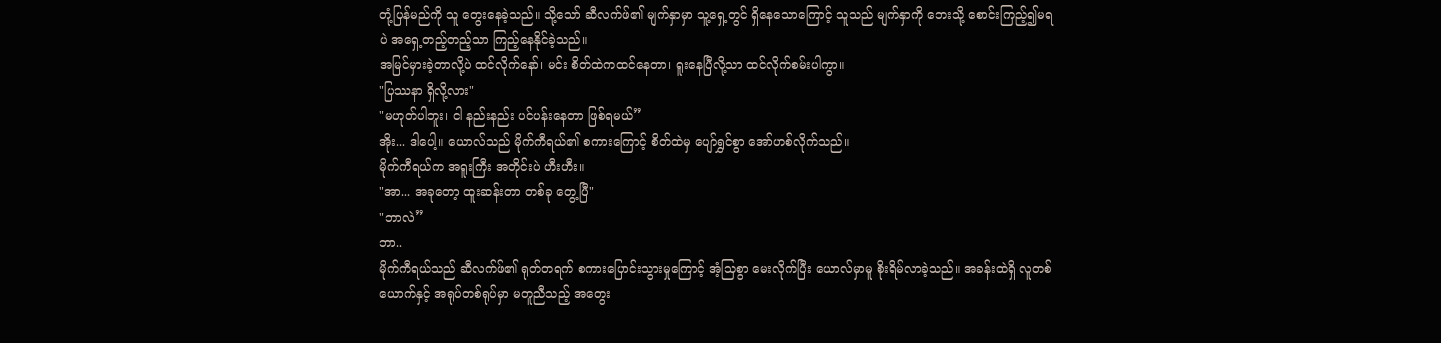တုံ့ပြန်မည်ကို သူ တွေးနေခဲ့သည်။ သို့သော် ဆီလက်ဖ်၏ မျက်နှာမှာ သူ့ရှေ့တွင် ရှိနေသောကြောင့် သူသည် မျက်နှာကို ဘေးသို့ စောင်းကြည့်၍မရပဲ အရှေ့တည့်တည့်သာ ကြည့်နေနိုင်ခဲ့သည်။
အမြင်မှားခဲ့တာလို့ပဲ ထင်လိုက်နော်၊ မင်း စိတ်ထဲကထင်နေတာ၊ ရူးနေပြီလို့သာ ထင်လိုက်စမ်းပါကွာ။
"ပြဿနာ ရှိလို့လား"
"မဟုတ်ပါဘူး၊ ငါ နည်းနည်း ပင်ပန်းနေတာ ဖြစ်ရမယ်”
အိုး... ဒါပေါ့။ ယောလ်သည် မိုက်ကီရယ်၏ စကားကြောင့် စိတ်ထဲမှ ပျော်ရွှင်စွာ အော်ဟစ်လိုက်သည်။
မိုက်ကီရယ်က အရူးကြီး အတိုင်းပဲ ဟီးဟီး။
"အာ... အခုတော့ ထူးဆန်းတာ တစ်ခု တွေ့ပြီ"
"ဘာလဲ”
ဘာ..
မိုက်ကီရယ်သည် ဆီလက်ဖ်၏ ရုတ်တရက် စကားပြောင်းသွားမှုကြောင့် အံ့သြစွာ မေးလိုက်ပြီး ယောလ်မှာမူ စိုးရိမ်လာခဲ့သည်။ အခန်းထဲရှိ လူတစ်ယောက်နှင့် အရုပ်တစ်ရုပ်မှာ မတူညီသည့် အတွေး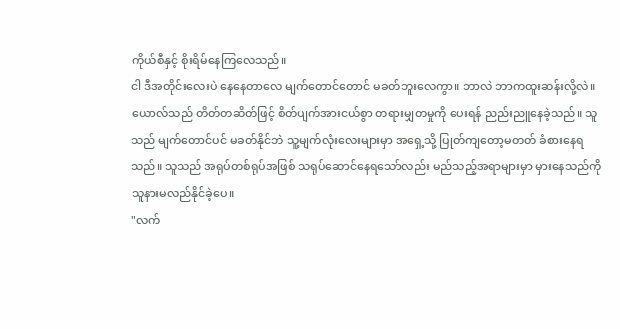ကိုယ်စီနှင့် စိုးရိမ်နေကြလေသည်။
ငါ ဒီအတိုင်းလေးပဲ နေနေတာလေ မျက်တောင်တောင် မခတ်ဘူးလေကွာ။ ဘာလဲ ဘာကထူးဆန်းလို့လဲ။
ယောလ်သည် တိတ်တဆိတ်ဖြင့် စိတ်ပျက်အားငယ်စွာ တရားမျှတမှုကို ပေးရန် ညည်းညူနေခဲ့သည်။ သူသည် မျက်တောင်ပင် မခတ်နိုင်ဘဲ သူ့မျက်လုံးလေးများမှာ အရှေ့သို့ ပြုတ်ကျတော့မတတ် ခံစားနေရသည်။ သူသည် အရုပ်တစ်ရုပ်အဖြစ် သရုပ်ဆောင်နေရသော်လည်း မည်သည့်အရာများမှာ မှားနေသည်ကို သူနားမလည်နိုင်ခဲ့ပေ။
"လက်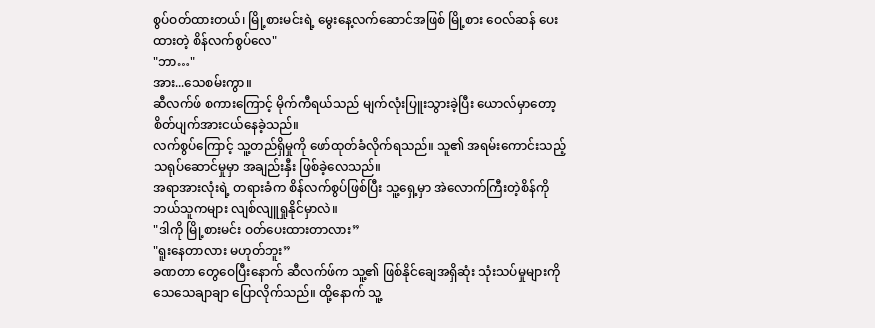စွပ်ဝတ်ထားတယ်၊ မြို့စားမင်းရဲ့ မွေးနေ့လက်ဆောင်အဖြစ် မြို့စား ဝေလ်ဆန် ပေးထားတဲ့ စိန်လက်စွပ်လေ"
"ဘာ…"
အား...သေစမ်းကွာ။
ဆီလက်ဖ် စကားကြောင့် မိုက်ကီရယ်သည် မျက်လုံးပြူးသွားခဲ့ပြီး ယောလ်မှာတော့ စိတ်ပျက်အားငယ်နေခဲ့သည်။
လက်စွပ်ကြောင့် သူ့တည်ရှိမှုကို ဖော်ထုတ်ခံလိုက်ရသည်။ သူ၏ အရမ်းကောင်းသည့် သရုပ်ဆောင်မှုမှာ အချည်းနှီး ဖြစ်ခဲ့လေသည်။
အရာအားလုံးရဲ့ တရားခံက စိန်လက်စွပ်ဖြစ်ပြီး သူ့ရှေ့မှာ အဲလောက်ကြီးတဲ့စိန်ကို ဘယ်သူကများ လျစ်လျူရှုနိုင်မှာလဲ။
"ဒါကို မြို့စားမင်း ဝတ်ပေးထားတာလား”
"ရူးနေတာလား မဟုတ်ဘူး”
ခဏတာ တွေဝေပြီးနောက် ဆီလက်ဖ်က သူ့၏ ဖြစ်နိုင်ချေအရှိဆုံး သုံးသပ်မှုများကို သေသေချာချာ ပြောလိုက်သည်။ ထို့နောက် သူ့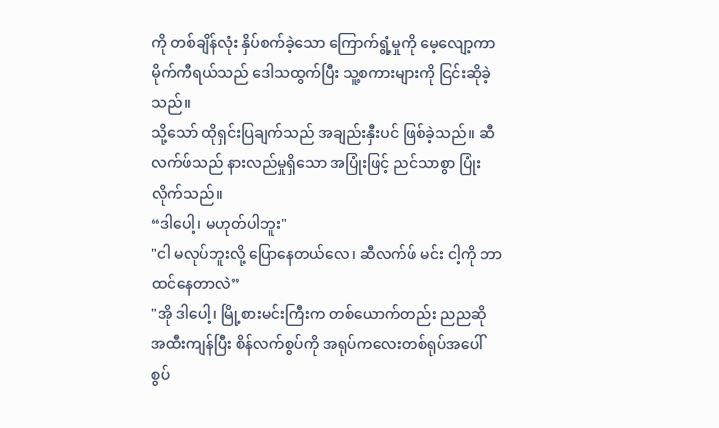ကို တစ်ချိန်လုံး နှိပ်စက်ခဲ့သော ကြောက်ရွံ့မှုကို မေ့လျော့ကာ မိုက်ကီရယ်သည် ဒေါသထွက်ပြီး သူ့စကားများကို ငြင်းဆိုခဲ့သည်။
သို့သော် ထိုရှင်းပြချက်သည် အချည်းနှီးပင် ဖြစ်ခဲ့သည်။ ဆီလက်ဖ်သည် နားလည်မှုရှိသော အပြုံးဖြင့် ညင်သာစွာ ပြုံးလိုက်သည်။
“ဒါပေါ့၊ မဟုတ်ပါဘူး"
"ငါ မလုပ်ဘူးလို့ ပြောနေတယ်လေ၊ ဆီလက်ဖ် မင်း ငါ့ကို ဘာထင်နေတာလဲ”
"အို ဒါပေါ့၊ မြို့စားမင်းကြီးက တစ်ယောက်တည်း ညညဆို အထီးကျန်ပြီး စိန်လက်စွပ်ကို အရုပ်ကလေးတစ်ရုပ်အပေါ် စွပ်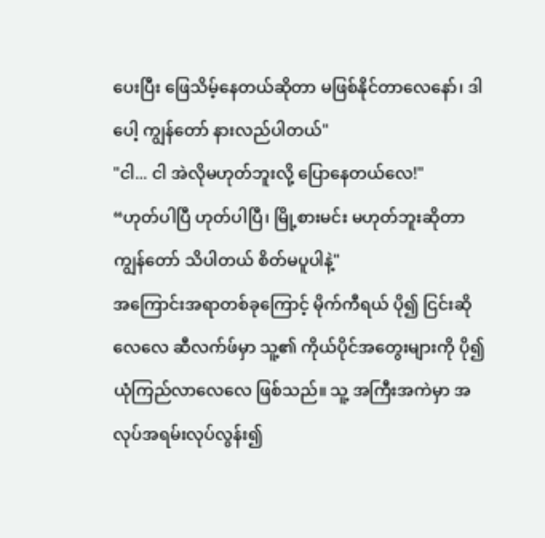ပေးပြီး ဖြေသိမ့်နေတယ်ဆိုတာ မဖြစ်နိုင်တာလေနော်၊ ဒါပေါ့ ကျွန်တော် နားလည်ပါတယ်"
"ငါ... ငါ အဲလိုမဟုတ်ဘူးလို့ ပြောနေတယ်လေ!"
“ဟုတ်ပါပြီ ဟုတ်ပါပြီ၊ မြို့စားမင်း မဟုတ်ဘူးဆိုတာ ကျွန်တော် သိပါတယ် စိတ်မပူပါနဲ့"
အကြောင်းအရာတစ်ခုကြောင့် မိုက်ကီရယ် ပို၍ ငြင်းဆိုလေလေ ဆီလက်ဖ်မှာ သူ့၏ ကိုယ်ပိုင်အတွေးများကို ပို၍ ယုံကြည်လာလေလေ ဖြစ်သည်။ သူ့ အကြီးအကဲမှာ အလုပ်အရမ်းလုပ်လွန်း၍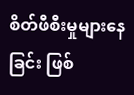စိတ်ဖီစီးမှုများနေခြင်း ဖြစ်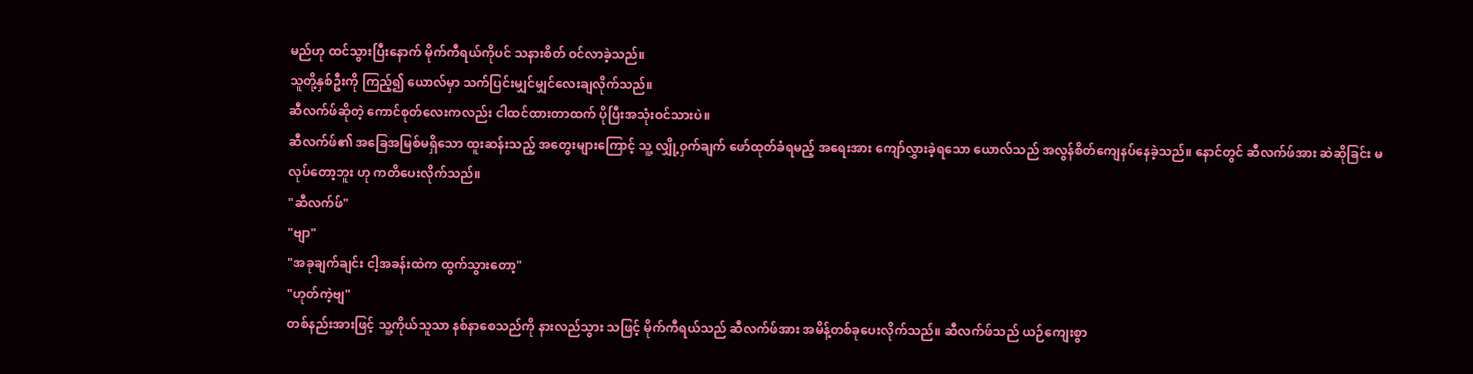မည်ဟု ထင်သွားပြီးနောက် မိုက်ကီရယ်ကိုပင် သနားစိတ် ဝင်လာခဲ့သည်။
သူတို့နှစ်ဦးကို ကြည့်၍ ယောလ်မှာ သက်ပြင်းမျှင်မျှင်လေးချလိုက်သည်။
ဆီလက်ဖ်ဆိုတဲ့ ကောင်စုတ်လေးကလည်း ငါထင်ထားတာထက် ပိုပြီးအသုံးဝင်သားပဲ။
ဆီလက်ဖ်၏ အခြေအမြစ်မရှိသော ထူးဆန်းသည့် အတွေးများကြောင့် သူ့ လျှို့ဝှက်ချက် ဖော်ထုတ်ခံရမည့် အရေးအား ကျော်လွှားခဲ့ရသော ယောလ်သည် အလွန်စိတ်ကျေနပ်နေခဲ့သည်။ နောင်တွင် ဆီလက်ဖ်အား ဆဲဆိုခြင်း မလုပ်တော့ဘူး ဟု ကတိပေးလိုက်သည်။
"ဆီလက်ဖ်"
"ဗျာ"
"အခုချက်ချင်း ငါ့အခန်းထဲက ထွက်သွားတော့"
"ဟုတ်ကဲ့ဗျ"
တစ်နည်းအားဖြင့် သူ့ကိုယ်သူသာ နစ်နာစေသည်ကို နားလည်သွား သဖြင့် မိုက်ကီရယ်သည် ဆီလက်ဖ်အား အမိန့်တစ်ခုပေးလိုက်သည်။ ဆီလက်ဖ်သည် ယဉ်ကျေးစွာ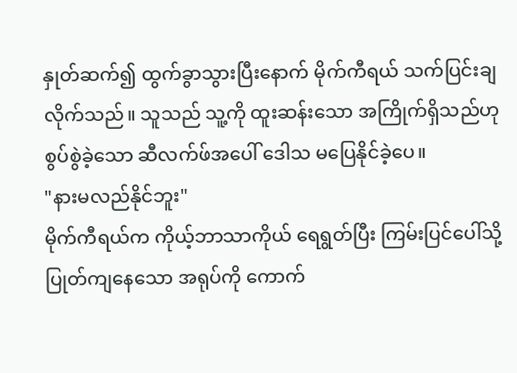နှုတ်ဆက်၍ ထွက်ခွာသွားပြီးနောက် မိုက်ကီရယ် သက်ပြင်းချလိုက်သည်။ သူသည် သူ့ကို ထူးဆန်းသော အကြိုက်ရှိသည်ဟု စွပ်စွဲခဲ့သော ဆီလက်ဖ်အပေါ် ဒေါသ မပြေနိုင်ခဲ့ပေ။
"နားမလည်နိုင်ဘူး"
မိုက်ကီရယ်က ကိုယ့်ဘာသာကိုယ် ရေရွတ်ပြီး ကြမ်းပြင်ပေါ်သို့ ပြုတ်ကျနေသော အရုပ်ကို ကောက်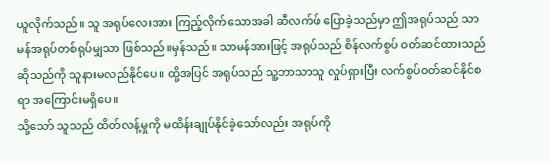ယူလိုက်သည်။ သူ အရုပ်လေးအား ကြည့်လိုက်သောအခါ ဆီလက်ဖ် ပြောခဲ့သည်မှာ ဤအရုပ်သည် သာမန်အရုပ်တစ်ရုပ်မျှသာ ဖြစ်သည်။မှန်သည်။ သာမန်အားဖြင့် အရုပ်သည် စိန်လက်စွပ် ဝတ်ဆင်ထားသည်ဆိုသည်ကို သူနားမလည်နိုင်ပေ။ ထို့အပြင် အရုပ်သည် သူ့ဘာသာသူ လှုပ်ရှားပြီး လက်စွပ်ဝတ်ဆင်နိုင်စရာ အကြောင်းမရှိပေ။
သို့သော် သူသည် ထိတ်လန့်မှုကို မထိန်းချုပ်နိုင်ခဲ့သော်လည်း အရုပ်ကို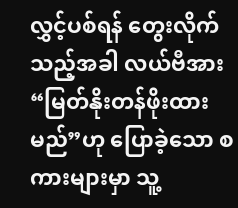လွှင့်ပစ်ရန် တွေးလိုက်သည့်အခါ လယ်ဗီအား “မြတ်နိုးတန်ဖိုးထားမည်”ဟု ပြောခဲ့သော စကားများမှာ သူ့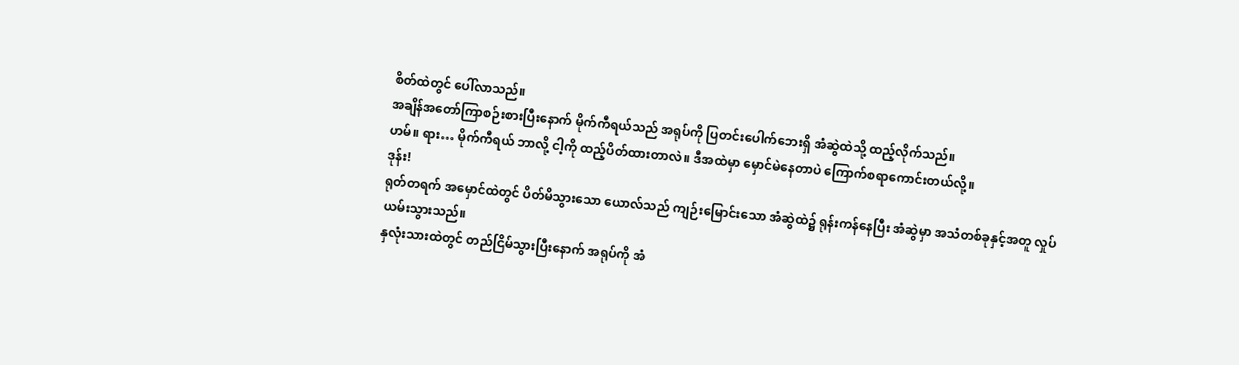စိတ်ထဲတွင် ပေါ်လာသည်။
အချိန်အတော်ကြာစဉ်းစားပြီးနောက် မိုက်ကီရယ်သည် အရုပ်ကို ပြတင်းပေါက်ဘေးရှိ အံဆွဲထဲသို့ ထည့်လိုက်သည်။
ဟမ်။ ရား… မိုက်ကီရယ် ဘာလို့ ငါ့ကို ထည့်ပိတ်ထားတာလဲ။ ဒီအထဲမှာ မှောင်မဲနေတာပဲ ကြောက်စရာကောင်းတယ်လို့။
ဒုန်း!
ရုတ်တရက် အမှောင်ထဲတွင် ပိတ်မိသွားသော ယောလ်သည် ကျဉ်းမြောင်းသော အံဆွဲထဲ၌ ရုန်းကန်နေပြီး အံဆွဲမှာ အသံတစ်ခုနှင့်အတူ လှုပ်
ယမ်းသွားသည်။
နှလုံးသားထဲတွင် တည်ငြိမ်သွားပြီးနောက် အရုပ်ကို အံ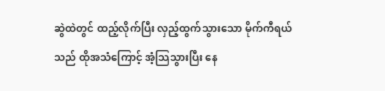ဆွဲထဲတွင် ထည့်လိုက်ပြီး လှည့်ထွက်သွားသော မိုက်ကီရယ်သည် ထိုအသံကြောင့် အံ့သြသွားပြီး နေ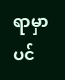ရာမှာပင်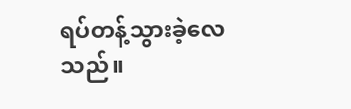ရပ်တန့်သွားခဲ့လေသည်။